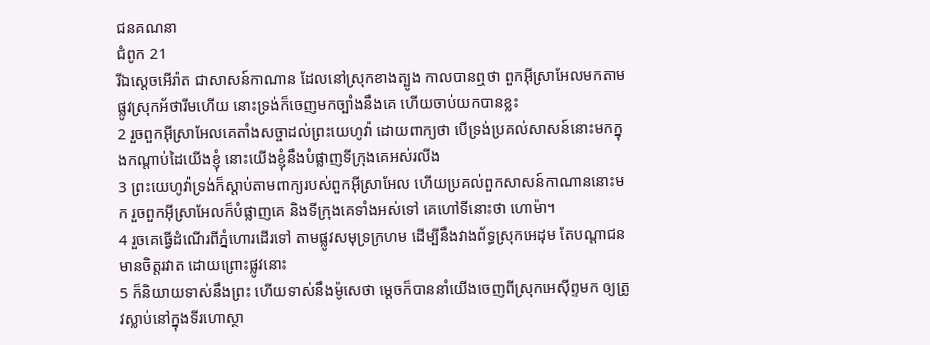ជនគណនា
ជំពូក 21
រីឯស្តេចអើរ៉ាត ជាសាសន៍កាណាន ដែលនៅស្រុកខាងត្បូង កាលបានឮថា ពួកអ៊ីស្រាអែលមកតាមផ្លូវស្រុកអ័ថារីមហើយ នោះទ្រង់ក៏ចេញមកច្បាំងនឹងគេ ហើយចាប់យកបានខ្លះ
2 រួចពួកអ៊ីស្រាអែលគេតាំងសច្ចាដល់ព្រះយេហូវ៉ា ដោយពាក្យថា បើទ្រង់ប្រគល់សាសន៍នោះមកក្នុងកណ្តាប់ដៃយើងខ្ញុំ នោះយើងខ្ញុំនឹងបំផ្លាញទីក្រុងគេអស់រលីង
3 ព្រះយេហូវ៉ាទ្រង់ក៏ស្តាប់តាមពាក្យរបស់ពួកអ៊ីស្រាអែល ហើយប្រគល់ពួកសាសន៍កាណាននោះមក រួចពួកអ៊ីស្រាអែលក៏បំផ្លាញគេ និងទីក្រុងគេទាំងអស់ទៅ គេហៅទីនោះថា ហោម៉ា។
4 រួចគេធ្វើដំណើរពីភ្នំហោរដើរទៅ តាមផ្លូវសមុទ្រក្រហម ដើម្បីនឹងវាងព័ទ្ធស្រុកអេដុម តែបណ្តាជនមានចិត្តរវាត ដោយព្រោះផ្លូវនោះ
5 ក៏និយាយទាស់នឹងព្រះ ហើយទាស់នឹងម៉ូសេថា ម្តេចក៏បាននាំយើងចេញពីស្រុកអេស៊ីព្ទមក ឲ្យត្រូវស្លាប់នៅក្នុងទីរហោស្ថា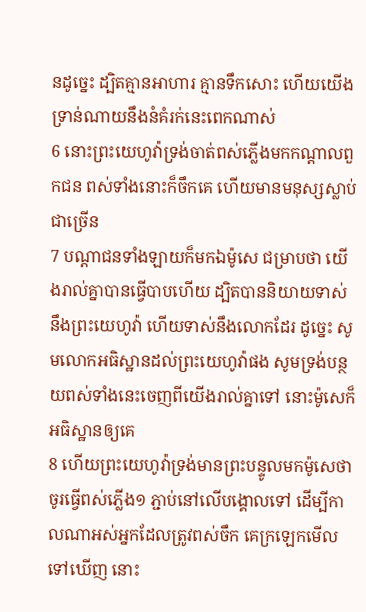នដូច្នេះ ដ្បិតគ្មានអាហារ គ្មានទឹកសោះ ហើយយើងទ្រាន់ណាយនឹងនំគំរក់នេះពេកណាស់
6 នោះព្រះយេហូវ៉ាទ្រង់ចាត់ពស់ភ្លើងមកកណ្តាលពួកជន ពស់ទាំងនោះក៏ចឹកគេ ហើយមានមនុស្សស្លាប់ជាច្រើន
7 បណ្តាជនទាំងឡាយក៏មកឯម៉ូសេ ជម្រាបថា យើងរាល់គ្នាបានធ្វើបាបហើយ ដ្បិតបាននិយាយទាស់នឹងព្រះយេហូវ៉ា ហើយទាស់នឹងលោកដែរ ដូច្នេះ សូមលោកអធិស្ឋានដល់ព្រះយេហូវ៉ាផង សូមទ្រង់បន្ថយពស់ទាំងនេះចេញពីយើងរាល់គ្នាទៅ នោះម៉ូសេក៏អធិស្ឋានឲ្យគេ
8 ហើយព្រះយេហូវ៉ាទ្រង់មានព្រះបន្ទូលមកម៉ូសេថា ចូរធ្វើពស់ភ្លើង១ ភ្ជាប់នៅលើបង្គោលទៅ ដើម្បីកាលណាអស់អ្នកដែលត្រូវពស់ចឹក គេក្រឡេកមើលទៅឃើញ នោះ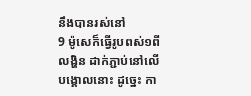នឹងបានរស់នៅ
9 ម៉ូសេក៏ធ្វើរូបពស់១ពីលង្ហិន ដាក់ភ្ជាប់នៅលើបង្គោលនោះ ដូច្នេះ កា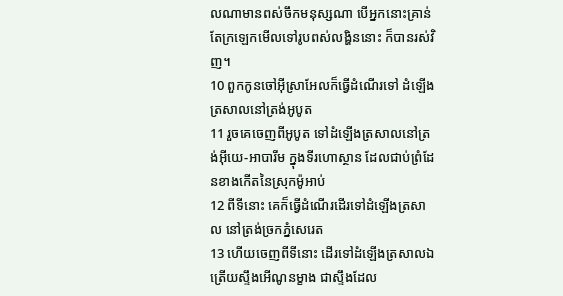លណាមានពស់ចឹកមនុស្សណា បើអ្នកនោះគ្រាន់តែក្រឡេកមើលទៅរូបពស់លង្ហិននោះ ក៏បានរស់វិញ។
10 ពួកកូនចៅអ៊ីស្រាអែលក៏ធ្វើដំណើរទៅ ដំឡើងត្រសាលនៅត្រង់អូបូត
11 រួចគេចេញពីអូបូត ទៅដំឡើងត្រសាលនៅត្រង់អ៊ីយេ-អាបារីម ក្នុងទីរហោស្ថាន ដែលជាប់ព្រំដែនខាងកើតនៃស្រុកម៉ូអាប់
12 ពីទីនោះ គេក៏ធ្វើដំណើរដើរទៅដំឡើងត្រសាល នៅត្រង់ច្រកភ្នំសេរេត
13 ហើយចេញពីទីនោះ ដើរទៅដំឡើងត្រសាលឯត្រើយស្ទឹងអើណូនម្ខាង ជាស្ទឹងដែល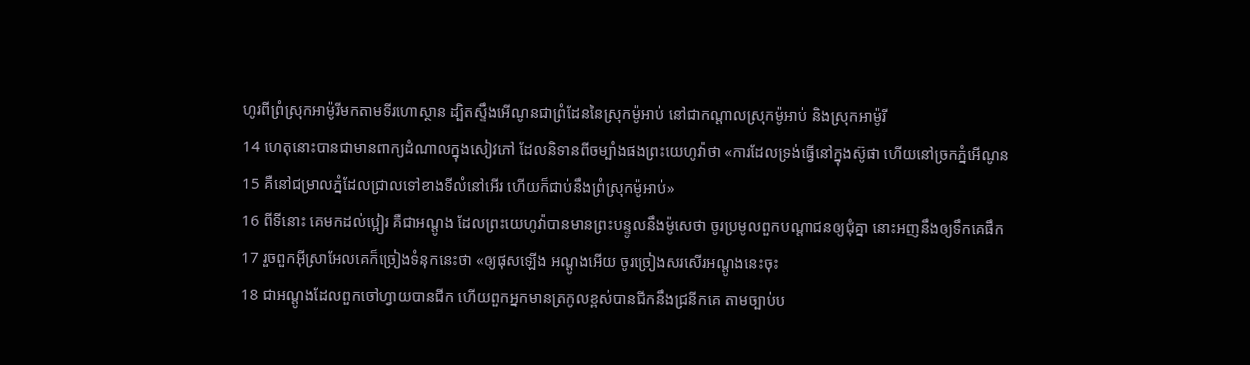ហូរពីព្រំស្រុកអាម៉ូរីមកតាមទីរហោស្ថាន ដ្បិតស្ទឹងអើណូនជាព្រំដែននៃស្រុកម៉ូអាប់ នៅជាកណ្តាលស្រុកម៉ូអាប់ និងស្រុកអាម៉ូរី
14 ហេតុនោះបានជាមានពាក្យដំណាលក្នុងសៀវភៅ ដែលនិទានពីចម្បាំងផងព្រះយេហូវ៉ាថា «ការដែលទ្រង់ធ្វើនៅក្នុងស៊ូផា ហើយនៅច្រកភ្នំអើណូន
15 គឺនៅជម្រាលភ្នំដែលជ្រាលទៅខាងទីលំនៅអើរ ហើយក៏ជាប់នឹងព្រំស្រុកម៉ូអាប់»
16 ពីទីនោះ គេមកដល់ប្អៀរ គឺជាអណ្តូង ដែលព្រះយេហូវ៉ាបានមានព្រះបន្ទូលនឹងម៉ូសេថា ចូរប្រមូលពួកបណ្តាជនឲ្យជុំគ្នា នោះអញនឹងឲ្យទឹកគេផឹក
17 រួចពួកអ៊ីស្រាអែលគេក៏ច្រៀងទំនុកនេះថា «ឲ្យផុសឡើង អណ្តូងអើយ ចូរច្រៀងសរសើរអណ្តូងនេះចុះ
18 ជាអណ្តូងដែលពួកចៅហ្វាយបានជីក ហើយពួកអ្នកមានត្រកូលខ្ពស់បានជីកនឹងជ្រនីកគេ តាមច្បាប់ប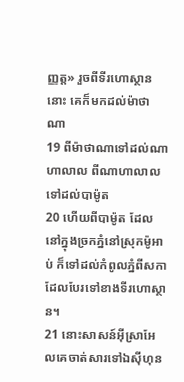ញ្ញត្ត» រួចពីទីរហោស្ថាននោះ គេក៏មកដល់ម៉ាថាណា
19 ពីម៉ាថាណាទៅដល់ណាហាលាល ពីណាហាលាលទៅដល់បាម៉ូត
20 ហើយពីបាម៉ូត ដែលនៅក្នុងច្រកភ្នំនៅស្រុកម៉ូអាប់ ក៏ទៅដល់កំពូលភ្នំពីសកា ដែលបែរទៅខាងទីរហោស្ថាន។
21 នោះសាសន៍អ៊ីស្រាអែលគេចាត់សារទៅឯស៊ីហុន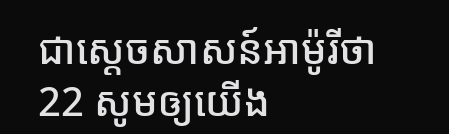ជាស្តេចសាសន៍អាម៉ូរីថា
22 សូមឲ្យយើង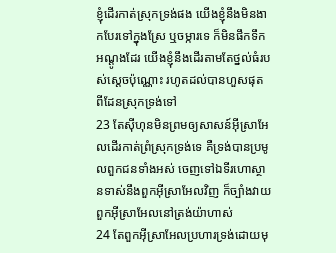ខ្ញុំដើរកាត់ស្រុកទ្រង់ផង យើងខ្ញុំនឹងមិនងាកបែរទៅក្នុងស្រែ ឬចម្ការទេ ក៏មិនផឹកទឹកអណ្តូងដែរ យើងខ្ញុំនឹងដើរតាមតែថ្នល់ធំរបស់ស្តេចប៉ុណ្ណោះ រហូតដល់បានហួសផុតពីដែនស្រុកទ្រង់ទៅ
23 តែស៊ីហុនមិនព្រមឲ្យសាសន៍អ៊ីស្រាអែលដើរកាត់ព្រំស្រុកទ្រង់ទេ គឺទ្រង់បានប្រមូលពួកជនទាំងអស់ ចេញទៅឯទីរហោស្ថានទាស់នឹងពួកអ៊ីស្រាអែលវិញ ក៏ច្បាំងវាយពួកអ៊ីស្រាអែលនៅត្រង់យ៉ាហាស់
24 តែពួកអ៊ីស្រាអែលប្រហារទ្រង់ដោយមុ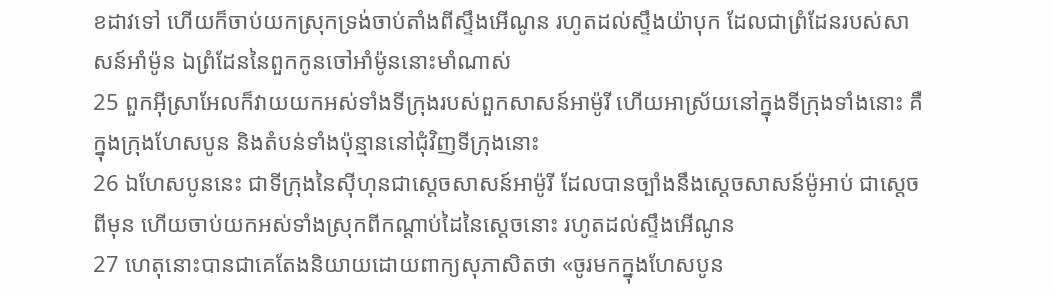ខដាវទៅ ហើយក៏ចាប់យកស្រុកទ្រង់ចាប់តាំងពីស្ទឹងអើណូន រហូតដល់ស្ទឹងយ៉ាបុក ដែលជាព្រំដែនរបស់សាសន៍អាំម៉ូន ឯព្រំដែននៃពួកកូនចៅអាំម៉ូននោះមាំណាស់
25 ពួកអ៊ីស្រាអែលក៏វាយយកអស់ទាំងទីក្រុងរបស់ពួកសាសន៍អាម៉ូរី ហើយអាស្រ័យនៅក្នុងទីក្រុងទាំងនោះ គឺក្នុងក្រុងហែសបូន និងតំបន់ទាំងប៉ុន្មាននៅជុំវិញទីក្រុងនោះ
26 ឯហែសបូននេះ ជាទីក្រុងនៃស៊ីហុនជាស្តេចសាសន៍អាម៉ូរី ដែលបានច្បាំងនឹងស្តេចសាសន៍ម៉ូអាប់ ជាស្តេចពីមុន ហើយចាប់យកអស់ទាំងស្រុកពីកណ្តាប់ដៃនៃស្តេចនោះ រហូតដល់ស្ទឹងអើណូន
27 ហេតុនោះបានជាគេតែងនិយាយដោយពាក្យសុភាសិតថា «ចូរមកក្នុងហែសបូន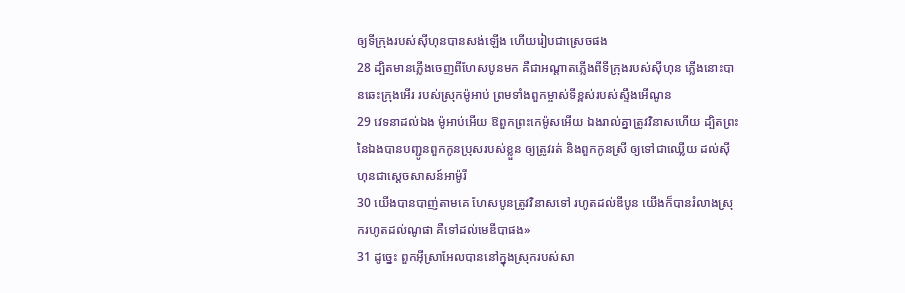ឲ្យទីក្រុងរបស់ស៊ីហុនបានសង់ឡើង ហើយរៀបជាស្រេចផង
28 ដ្បិតមានភ្លើងចេញពីហែសបូនមក គឺជាអណ្តាតភ្លើងពីទីក្រុងរបស់ស៊ីហុន ភ្លើងនោះបានឆេះក្រុងអើរ របស់ស្រុកម៉ូអាប់ ព្រមទាំងពួកម្ចាស់ទីខ្ពស់របស់ស្ទឹងអើណូន
29 វេទនាដល់ឯង ម៉ូអាប់អើយ ឱពួកព្រះកេម៉ូសអើយ ឯងរាល់គ្នាត្រូវវិនាសហើយ ដ្បិតព្រះនៃឯងបានបញ្ជូនពួកកូនប្រុសរបស់ខ្លួន ឲ្យត្រូវរត់ និងពួកកូនស្រី ឲ្យទៅជាឈ្លើយ ដល់ស៊ីហុនជាស្តេចសាសន៍អាម៉ូរី
30 យើងបានបាញ់តាមគេ ហែសបូនត្រូវវិនាសទៅ រហូតដល់ឌីបូន យើងក៏បានរំលាងស្រុករហូតដល់ណូផា គឺទៅដល់មេឌីបាផង»
31 ដូច្នេះ ពួកអ៊ីស្រាអែលបាននៅក្នុងស្រុករបស់សា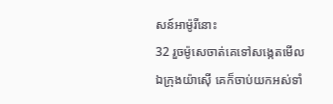សន៍អាម៉ូរីនោះ
32 រួចម៉ូសេចាត់គេទៅសង្កេតមើលឯក្រុងយ៉ាស៊ើ គេក៏ចាប់យកអស់ទាំ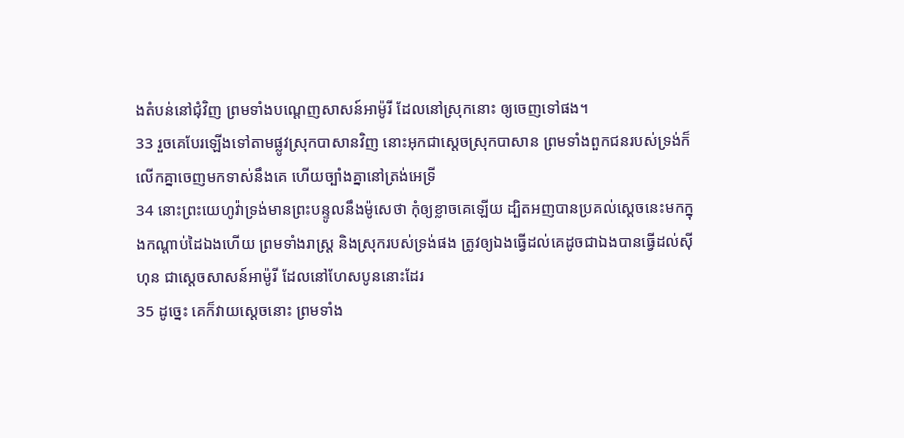ងតំបន់នៅជុំវិញ ព្រមទាំងបណ្តេញសាសន៍អាម៉ូរី ដែលនៅស្រុកនោះ ឲ្យចេញទៅផង។
33 រួចគេបែរឡើងទៅតាមផ្លូវស្រុកបាសានវិញ នោះអុកជាស្តេចស្រុកបាសាន ព្រមទាំងពួកជនរបស់ទ្រង់ក៏លើកគ្នាចេញមកទាស់នឹងគេ ហើយច្បាំងគ្នានៅត្រង់អេទ្រី
34 នោះព្រះយេហូវ៉ាទ្រង់មានព្រះបន្ទូលនឹងម៉ូសេថា កុំឲ្យខ្លាចគេឡើយ ដ្បិតអញបានប្រគល់ស្តេចនេះមកក្នុងកណ្តាប់ដៃឯងហើយ ព្រមទាំងរាស្ត្រ និងស្រុករបស់ទ្រង់ផង ត្រូវឲ្យឯងធ្វើដល់គេដូចជាឯងបានធ្វើដល់ស៊ីហុន ជាស្តេចសាសន៍អាម៉ូរី ដែលនៅហែសបូននោះដែរ
35 ដូច្នេះ គេក៏វាយស្តេចនោះ ព្រមទាំង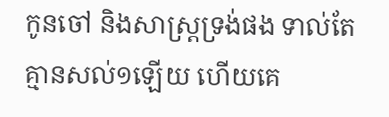កូនចៅ និងសាស្ត្រទ្រង់ផង ទាល់តែគ្មានសល់១ឡើយ ហើយគេ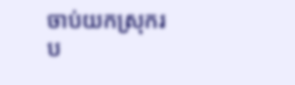ចាប់យកស្រុករប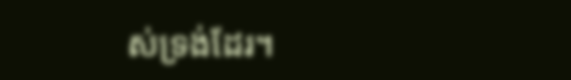ស់ទ្រង់ដែរ។